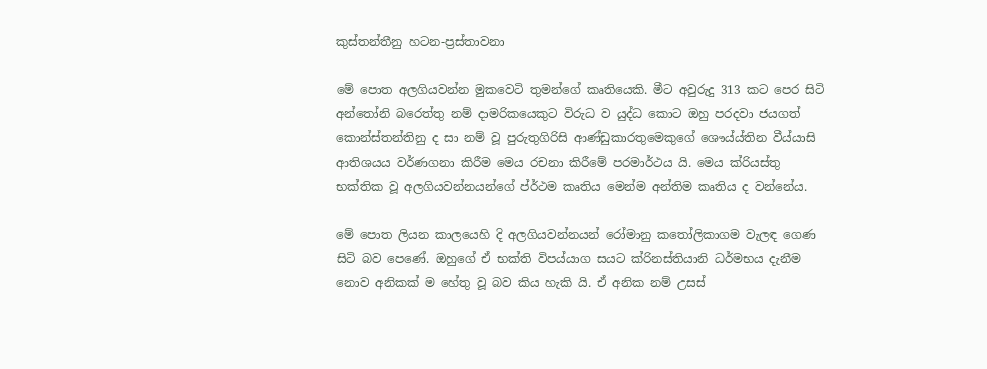කුස්තන්තීනු හටන-ප්‍රස්තාවනා

මේ පොත අලගියවන්න මුකවෙටි තුමන්ගේ කෘතියෙකි. මීට අවුරුදු 313 කට පෙර සිටි අන්තෝනි බරෙත්තු නම් දාමරිකයෙකුට විරුධ ව යුද්ධ කොට ඔහු පරදවා ජයගත් කොන්ස්තන්තිනු ද සා නම් වූ පුරුතුගිරිසි ආණ්ඩුකාරතුමෙකුගේ ශෞය්ය්තින වීය්යාසි ආතිශයය වර්ණගනා කිරීම මෙය රචනා කි‍රීමේ පරමාර්ථය යි. මෙය ක්රියස්තු භක්තික වූ අලගියවන්නයන්ගේ ප්ර්ථම කෘතිය මෙන්ම අන්තිම කෘතිය ද වන්නේය.

මේ පොත ලියන කාලයෙහි දි අලගියවන්නයන් රෝමානු කතෝලිකාගම වැලඳ ගෙණ සිටි බව පෙණේ. ඔහුගේ ඒ භක්ති විපය්යාග සයට ක්රිනස්තියානි ධර්මභය දැනීම නොව අනිකක් ම හේතු වූ බව කිය හැකි යි. ඒ අනික නම් උසස්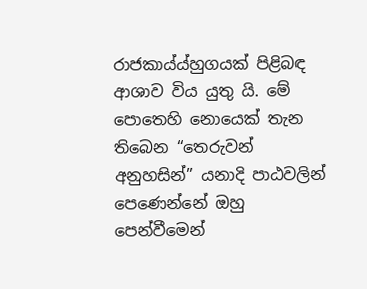රාජකාය්ය්හුගයක් පිළිබඳ ආශාව විය යුතු යි. මේ පොතෙහි නොයෙක් තැන තිබෙන “තෙරුවන් අනුහසින්” යනාදි පාඨවලින් පෙණෙන්නේ ඔහු පෙන්වීමෙන්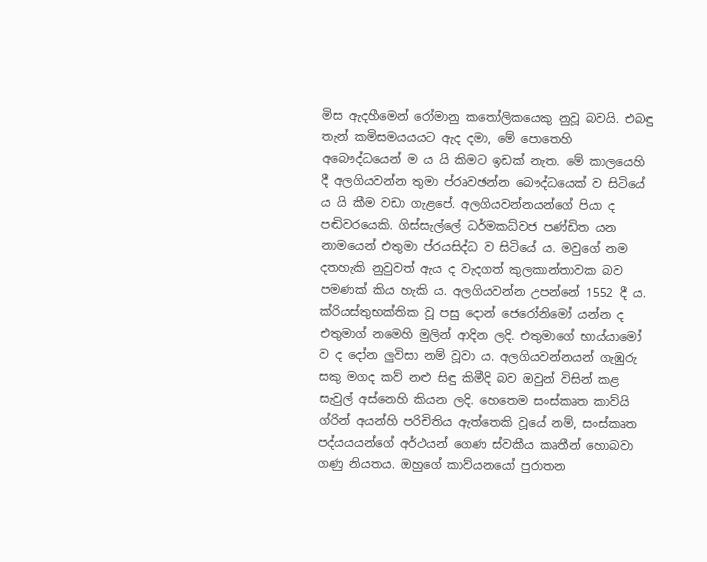මිස ඇදහීමෙන් රෝමානු කතෝලිකයෙකු නුවූ බවයි. එබඳු තැන් කමිසමයයයට ඇද දමා, මේ පොතෙහි අබෞද්ධයෙන් ම ය යි කිමට ඉඩක් නැත. මේ කාලයෙහි දී අලගියවන්න තුමා ප්රෘවඡන්න බෞද්ධයෙක් ව සිටියේ ය යි කීම වඩා ගැළපේ. අලගියවන්නයන්ගේ පියා ද පඬිවරයෙකි. ගිස්සැල්ලේ ධර්මකධ්වජ පණ්ඩිත යන නාමයෙන් එතුමා ප්රයසිද්ධ ව සිටියේ ය. මවුගේ නම දතහැකි නුවුවත් ඇය ද වැදගත් කුලකාන්තාවක බව පමණක් කිය හැකි ය. අලගියවන්න උපන්නේ 1552 දී ය. ක්රියස්තුභක්තික වූ පසු දොන් ජෙරෝනිමෝ යන්න ද එතුමාග් නමෙහි මුලින් ආදින ලදි. එතුමාගේ භාය්යාමෝ ව ද දෝන ලුවිසා නම් වූවා ය. අලගියවන්නයන් ගැඹුරු සකු මගද කව් නළු සිඳු කිමීදි බව ඔවුන් විසින් කළ සැවුල් අස්නෙහි කියන ලදි. හෙතෙම සංස්කෘත කාව්යි ග්රින්‍ අයන්හි පරිචිතිය ඇත්තෙකි වූයේ නම්, සංස්කෘත පද්යයයන්ගේ අර්ථයන් ගෙණ ස්වකීය කෘතීන් හොබවා ගණු නියතය. ඔහුගේ කාව්යනයෝ පුරාතන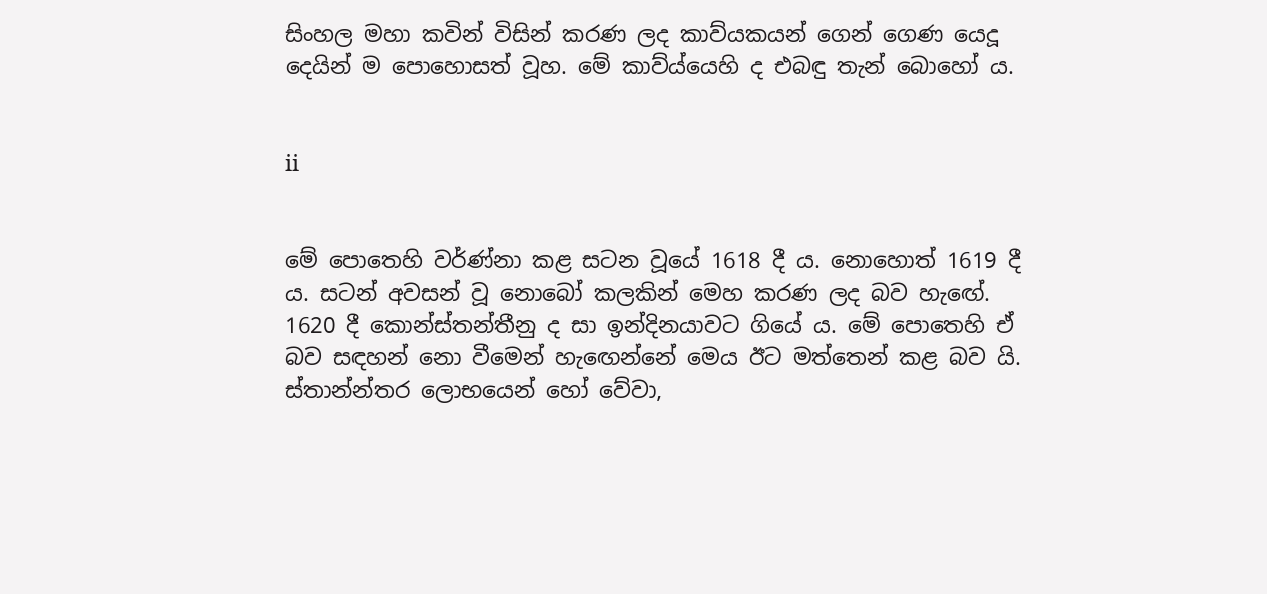සිංහල මහා කවින් විසින් කරණ ලද කාව්යකයන් ගෙන් ගෙණ යෙදූ දෙයින් ම පොහොසත් වූහ. මේ කාව්ය්යෙහි ද එබඳු තැන් බොහෝ ය.


ii


මේ පොතෙහි වර්ණ්නා කළ සටන වූයේ 1618 දී ය. නොහොත් 1619 දී ය. සටන් අවසන් වූ නොබෝ කලකින් මෙහ කරණ ලද බව හැ‍ඟේ. 1620 දී කොන්ස්තන්තීනු ද සා ඉන්දිනයාවට ගියේ ය. මේ පොතෙහි ඒ බව සඳහන් නො වීමෙන් හැ‍ඟෙන්නේ මෙය ඊට මත්තෙන් කළ බව යි. ස්තාන්න්තර ලොභයෙන් හෝ වේවා,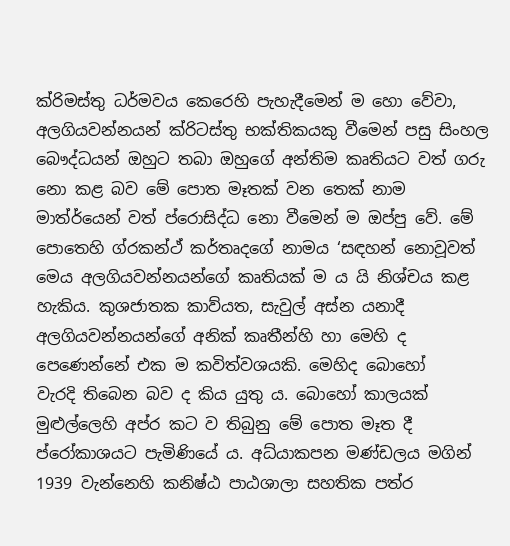ක්රිමස්තු ධර්මවය කෙරෙහි පැහැදීමෙන් ම හො වේවා, අලගියවන්නයන් ක්රිටස්තු භක්තිකයකු වීමෙන් පසු සිංහල බෞද්ධයන් ඔහුට තබා ඔහුගේ අන්තිම කෘතියට වත් ගරු නො කළ බව මේ පොත මෑතක් වන තෙක් නාම මාත්ර්යෙන් වත් ප්රොසිද්ධ නො වීමෙන් ම ඔප්පු වේ. මේ පොතෙහි ග්රකන්ථ් කර්තෘදගේ නාමය ‘සඳහන් නොවූවත් මෙය අලගියවන්නයන්ගේ කෘතියක් ම ය යි නිශ්චය කළ හැකිය. කුශජාතක කාව්යත, සැවුල් අස්න යනාදී අලගියවන්නයන්ගේ අනික් කෘතීන්හි හා මෙහි ද පෙණෙන්නේ එක ම කවිත්වශයකි. මෙහිද බොහෝ වැරදි ‍තිබෙන බව ද කිය යුතු ය. බෙ‍ාහෝ කාලයක් මුළුල්ලෙහි අප්ර කට ව තිබුනු මේ පොත මෑත දී ප්රෝකාශයට පැමිණියේ ය. අධ්යාකපන මණ්ඩලය මගින් 1939 වැන්නෙහි කනිෂ්ඨ ප‍ාඨශාලා සහතික පත්ර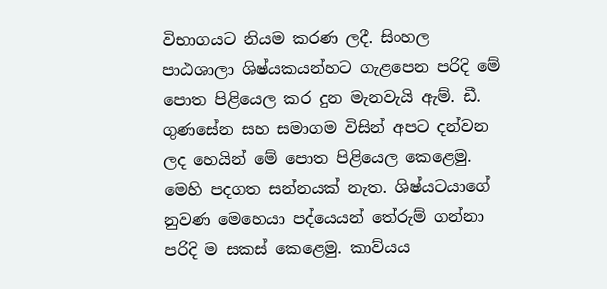විභාගයට නියම කරණ ලදී. සිංහල පාඨශාලා ශිෂ්යකයන්හට ගැළපෙන පරිදි මේ පොත පිළියෙල කර දුන මැනවැයි ඇම්. ඩී. ගුණසේන සහ සමාගම විසින් අපට දන්වන ලද හෙයින් මේ පොත පිළියෙල කෙළෙමු. මෙහි පදගත සන්නයක් නැත. ශිෂ්යටයාගේ නුවණ මෙහෙයා පද්යෙයන් තේරුම් ගන්නා පරිදි ම සකස් කෙළෙමු. කාව්යය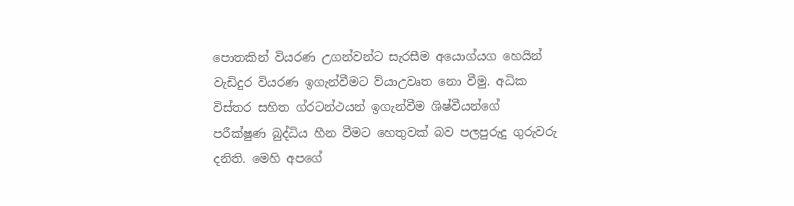පොතකින් වියරණ උගන්වන්ට සැරසීම අයොග්යග හෙයින් වැඩිදුර වියරණ ඉගැන්වීමට ව්යාඋවෘත නො වීමු. අධික විස්තර සහිත ග්රටන්ථ‍යන් ඉගැන්වීම ශිෂ්‍වීයන්ගේ පරීක්ෂුණ බුද්ධිය හීන වීමට හෙතුවක් බව පලපුරුදු ගුරුවරු දනිති. මෙහි අපගේ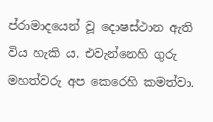ප්රාමාදයෙන් වූ දොෂස්ථාන ඇති විය හැකි ය. එවැන්නෙහි ගුරු මහත්වරු අප කෙරෙහි කමත්වා.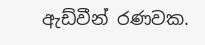ඇඩ්වීන් රණවක.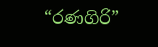“රණගිරි”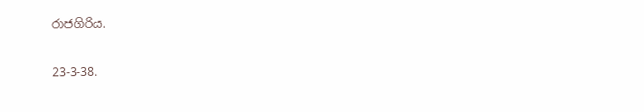රාජගිරිය.

23-3-38.